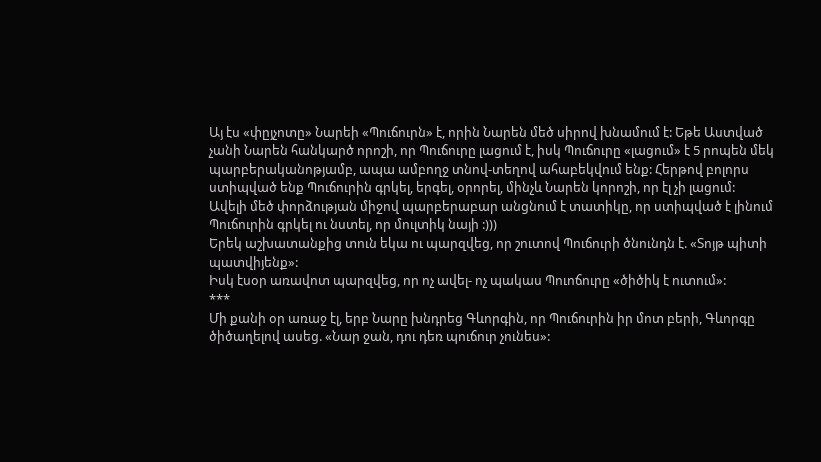Այ էս «փըյչոտը» Նարեի «Պուճուրն» է, որին Նարեն մեծ սիրով խնամում է: Եթե Աստված չանի Նարեն հանկարծ որոշի, որ Պուճուրը լացում է, իսկ Պուճուրը «լացում» է 5 րոպեն մեկ պարբերականոթյամբ, ապա ամբողջ տնով-տեղով ահաբեկվում ենք: Հերթով բոլորս ստիպված ենք Պուճուրին գրկել, երգել, օրորել, մինչև Նարեն կորոշի, որ էլ չի լացում:
Ավելի մեծ փորձության միջով պարբերաբար անցնում է տատիկը, որ ստիպված է լինում Պուճուրին գրկել ու նստել, որ մուլտիկ նայի :)))
Երեկ աշխատանքից տուն եկա ու պարզվեց, որ շուտով Պուճուրի ծնունդն է. «Տոյթ պիտի պատվիյենք»:
Իսկ էսօր առավոտ պարզվեց, որ ոչ ավել- ոչ պակաս Պուոճուրը «ծիծիկ է ուտում»:
***
Մի քանի օր առաջ էլ, երբ Նարը խնդրեց Գևորգին, որ Պուճուրին իր մոտ բերի, Գևորգը ծիծաղելով ասեց. «Նար ջան, դու դեռ պուճուր չունես»: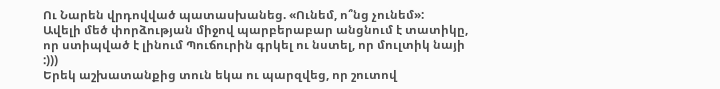Ու Նարեն վրդովված պատասխանեց. «Ունեմ, ո՞նց չունեմ»:
Ավելի մեծ փորձության միջով պարբերաբար անցնում է տատիկը, որ ստիպված է լինում Պուճուրին գրկել ու նստել, որ մուլտիկ նայի :)))
Երեկ աշխատանքից տուն եկա ու պարզվեց, որ շուտով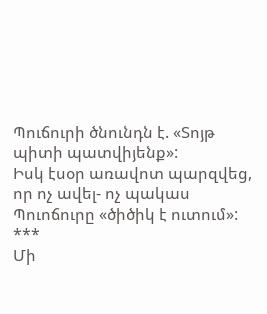Պուճուրի ծնունդն է. «Տոյթ պիտի պատվիյենք»:
Իսկ էսօր առավոտ պարզվեց, որ ոչ ավել- ոչ պակաս Պուոճուրը «ծիծիկ է ուտում»:
***
Մի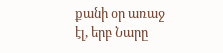քանի օր առաջ էլ, երբ Նարը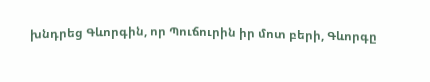խնդրեց Գևորգին, որ Պուճուրին իր մոտ բերի, Գևորգը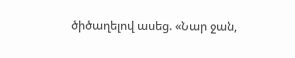ծիծաղելով ասեց. «Նար ջան,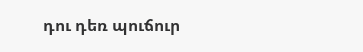դու դեռ պուճուր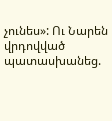չունես»: Ու Նարեն վրդովված պատասխանեց.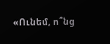«Ունեմ, ո՞նց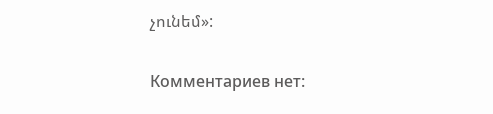չունեմ»:

Комментариев нет: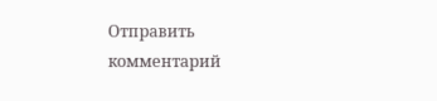Отправить комментарий